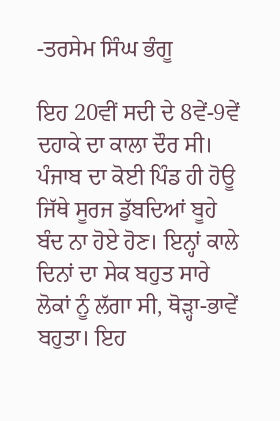-ਤਰਸੇਮ ਸਿੰਘ ਭੰਗੂ

ਇਹ 20ਵੀਂ ਸਦੀ ਦੇ 8ਵੇਂ-9ਵੇਂ ਦਹਾਕੇ ਦਾ ਕਾਲਾ ਦੌਰ ਸੀ। ਪੰਜਾਬ ਦਾ ਕੋਈ ਪਿੰਡ ਹੀ ਹੋਊ ਜਿੱਥੇ ਸੂਰਜ ਡੁੱਬਦਿਆਂ ਬੂਹੇ ਬੰਦ ਨਾ ਹੋਏ ਹੋਣ। ਇਨ੍ਹਾਂ ਕਾਲੇ ਦਿਨਾਂ ਦਾ ਸੇਕ ਬਹੁਤ ਸਾਰੇ ਲੋਕਾਂ ਨੂੰ ਲੱਗਾ ਸੀ, ਥੋੜ੍ਹਾ-ਭਾਵੇਂ ਬਹੁਤਾ। ਇਹ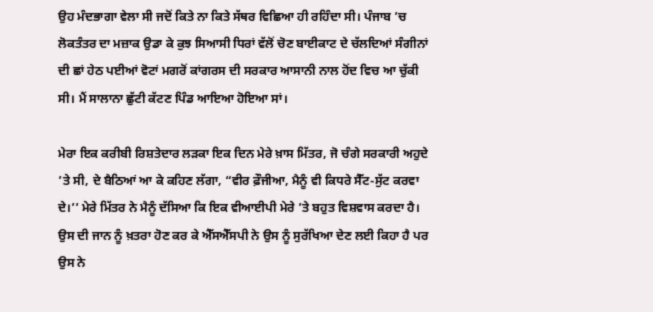ਉਹ ਮੰਦਭਾਗਾ ਵੇਲਾ ਸੀ ਜਦੋਂ ਕਿਤੇ ਨਾ ਕਿਤੇ ਸੱਥਰ ਵਿਛਿਆ ਹੀ ਰਹਿੰਦਾ ਸੀ। ਪੰਜਾਬ ’ਚ ਲੋਕਤੰਤਰ ਦਾ ਮਜ਼ਾਕ ਉਡਾ ਕੇ ਕੁਝ ਸਿਆਸੀ ਧਿਰਾਂ ਵੱਲੋਂ ਚੋਣ ਬਾਈਕਾਟ ਦੇ ਚੱਲਦਿਆਂ ਸੰਗੀਨਾਂ ਦੀ ਛਾਂ ਹੇਠ ਪਈਆਂ ਵੋਟਾਂ ਮਗਰੋਂ ਕਾਂਗਰਸ ਦੀ ਸਰਕਾਰ ਆਸਾਨੀ ਨਾਲ ਹੋਂਦ ਵਿਚ ਆ ਚੁੱਕੀ ਸੀ। ਮੈਂ ਸਾਲਾਨਾ ਛੁੱਟੀ ਕੱਟਣ ਪਿੰਡ ਆਇਆ ਹੋਇਆ ਸਾਂ।

ਮੇਰਾ ਇਕ ਕਰੀਬੀ ਰਿਸ਼ਤੇਦਾਰ ਲੜਕਾ ਇਕ ਦਿਨ ਮੇਰੇ ਖ਼ਾਸ ਮਿੱਤਰ, ਜੋ ਚੰਗੇ ਸਰਕਾਰੀ ਅਹੁਦੇ ’ਤੇ ਸੀ, ਦੇ ਬੈਠਿਆਂ ਆ ਕੇ ਕਹਿਣ ਲੱਗਾ, “ਵੀਰ ਫ਼ੌਜੀਆ, ਮੈਨੂੰ ਵੀ ਕਿਧਰੇ ਸੈੱਟ-ਸੁੱਟ ਕਰਵਾ ਦੇ।’’ ਮੇਰੇ ਮਿੱਤਰ ਨੇ ਮੈਨੂੰ ਦੱਸਿਆ ਕਿ ਇਕ ਵੀਆਈਪੀ ਮੇਰੇ ’ਤੇ ਬਹੁਤ ਵਿਸ਼ਵਾਸ ਕਰਦਾ ਹੈ। ਉਸ ਦੀ ਜਾਨ ਨੂੰ ਖ਼ਤਰਾ ਹੋਣ ਕਰ ਕੇ ਐੱਸਐੱਸਪੀ ਨੇ ਉਸ ਨੂੰ ਸੁਰੱਖਿਆ ਦੇਣ ਲਈ ਕਿਹਾ ਹੈ ਪਰ ਉਸ ਨੇ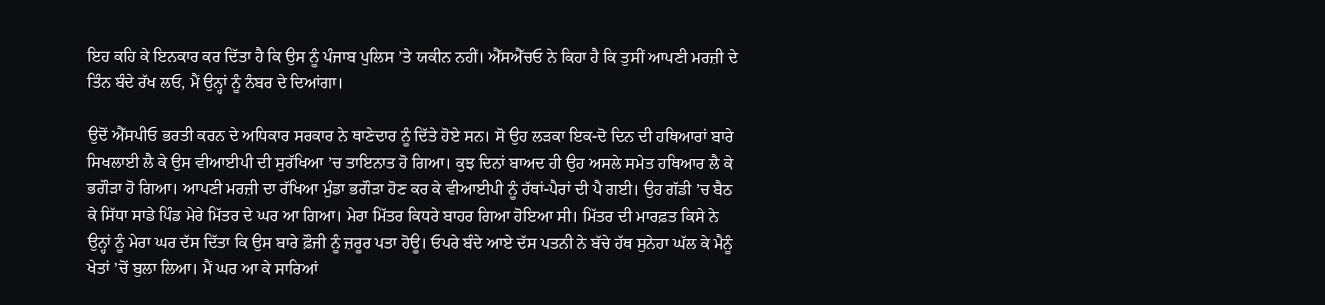ਇਹ ਕਹਿ ਕੇ ਇਨਕਾਰ ਕਰ ਦਿੱਤਾ ਹੈ ਕਿ ਉਸ ਨੂੰ ਪੰਜਾਬ ਪੁਲਿਸ ’ਤੇ ਯਕੀਨ ਨਹੀਂ। ਐੱਸਐੱਚਓ ਨੇ ਕਿਹਾ ਹੈ ਕਿ ਤੁਸੀਂ ਆਪਣੀ ਮਰਜ਼ੀ ਦੇ ਤਿੰਨ ਬੰਦੇ ਰੱਖ ਲਓ, ਮੈਂ ਉਨ੍ਹਾਂ ਨੂੰ ਨੰਬਰ ਦੇ ਦਿਆਂਗਾ।

ਉਦੋਂ ਐੱਸਪੀਓ ਭਰਤੀ ਕਰਨ ਦੇ ਅਧਿਕਾਰ ਸਰਕਾਰ ਨੇ ਥਾਣੇਦਾਰ ਨੂੰ ਦਿੱਤੇ ਹੋਏ ਸਨ। ਸੋ ਉਹ ਲੜਕਾ ਇਕ-ਦੋ ਦਿਨ ਦੀ ਹਥਿਆਰਾਂ ਬਾਰੇ ਸਿਖਲਾਈ ਲੈ ਕੇ ਉਸ ਵੀਆਈਪੀ ਦੀ ਸੁਰੱਖਿਆ ’ਚ ਤਾਇਨਾਤ ਹੋ ਗਿਆ। ਕੁਝ ਦਿਨਾਂ ਬਾਅਦ ਹੀ ਉਹ ਅਸਲੇ ਸਮੇਤ ਹਥਿਆਰ ਲੈ ਕੇ ਭਗੌੜਾ ਹੋ ਗਿਆ। ਆਪਣੀ ਮਰਜ਼ੀ ਦਾ ਰੱਖਿਆ ਮੁੰਡਾ ਭਗੌੜਾ ਹੋਣ ਕਰ ਕੇ ਵੀਆਈਪੀ ਨੂੰ ਹੱਥਾਂ-ਪੈਰਾਂ ਦੀ ਪੈ ਗਈ। ਉਹ ਗੱਡੀ ’ਚ ਬੈਠ ਕੇ ਸਿੱਧਾ ਸਾਡੇ ਪਿੰਡ ਮੇਰੇ ਮਿੱਤਰ ਦੇ ਘਰ ਆ ਗਿਆ। ਮੇਰਾ ਮਿੱਤਰ ਕਿਧਰੇ ਬਾਹਰ ਗਿਆ ਹੋਇਆ ਸੀ। ਮਿੱਤਰ ਦੀ ਮਾਰਫ਼ਤ ਕਿਸੇ ਨੇ ਉਨ੍ਹਾਂ ਨੂੰ ਮੇਰਾ ਘਰ ਦੱਸ ਦਿੱਤਾ ਕਿ ਉਸ ਬਾਰੇ ਫ਼ੌਜੀ ਨੂੰ ਜ਼ਰੂਰ ਪਤਾ ਹੋਊ। ਓਪਰੇ ਬੰਦੇ ਆਏ ਦੱਸ ਪਤਨੀ ਨੇ ਬੱਚੇ ਹੱਥ ਸੁਨੇਹਾ ਘੱਲ ਕੇ ਮੈਨੂੰ ਖੇਤਾਂ ’ਚੋਂ ਬੁਲਾ ਲਿਆ। ਮੈਂ ਘਰ ਆ ਕੇ ਸਾਰਿਆਂ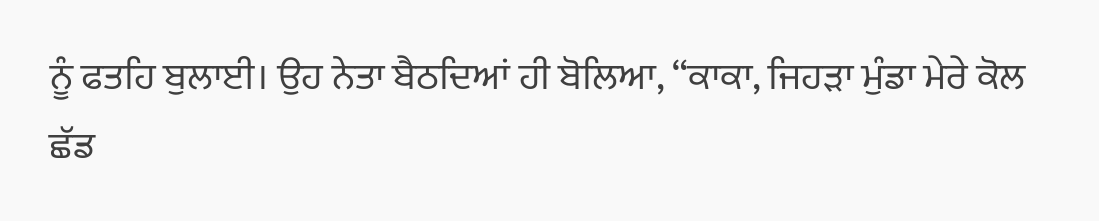ਨੂੰ ਫਤਹਿ ਬੁਲਾਈ। ਉਹ ਨੇਤਾ ਬੈਠਦਿਆਂ ਹੀ ਬੋਲਿਆ, “ਕਾਕਾ, ਜਿਹੜਾ ਮੁੰਡਾ ਮੇਰੇ ਕੋਲ ਛੱਡ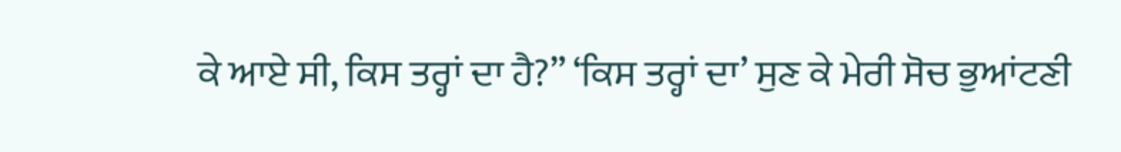ਕੇ ਆਏ ਸੀ, ਕਿਸ ਤਰ੍ਹਾਂ ਦਾ ਹੈ?” ‘ਕਿਸ ਤਰ੍ਹਾਂ ਦਾ’ ਸੁਣ ਕੇ ਮੇਰੀ ਸੋਚ ਭੁਆਂਟਣੀ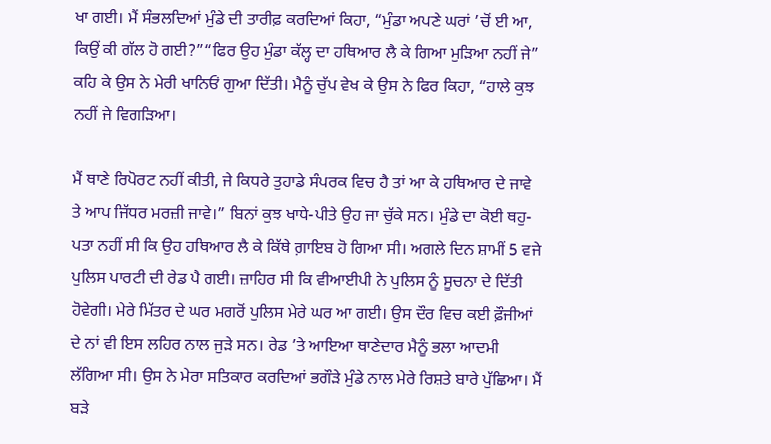ਖਾ ਗਈ। ਮੈਂ ਸੰਭਲਦਿਆਂ ਮੁੰਡੇ ਦੀ ਤਾਰੀਫ਼ ਕਰਦਿਆਂ ਕਿਹਾ, “ਮੁੰਡਾ ਅਪਣੇ ਘਰਾਂ ’ਚੋਂ ਈ ਆ, ਕਿਉਂ ਕੀ ਗੱਲ ਹੋ ਗਈ?”“ਫਿਰ ਉਹ ਮੁੰਡਾ ਕੱਲ੍ਹ ਦਾ ਹਥਿਆਰ ਲੈ ਕੇ ਗਿਆ ਮੁੜਿਆ ਨਹੀਂ ਜੇ” ਕਹਿ ਕੇ ਉਸ ਨੇ ਮੇਰੀ ਖਾਨਿਓਂ ਗੁਆ ਦਿੱਤੀ। ਮੈਨੂੰ ਚੁੱਪ ਵੇਖ ਕੇ ਉਸ ਨੇ ਫਿਰ ਕਿਹਾ, “ਹਾਲੇ ਕੁਝ ਨਹੀਂ ਜੇ ਵਿਗੜਿਆ।

ਮੈਂ ਥਾਣੇ ਰਿਪੋਰਟ ਨਹੀਂ ਕੀਤੀ, ਜੇ ਕਿਧਰੇ ਤੁਹਾਡੇ ਸੰਪਰਕ ਵਿਚ ਹੈ ਤਾਂ ਆ ਕੇ ਹਥਿਆਰ ਦੇ ਜਾਵੇ ਤੇ ਆਪ ਜਿੱਧਰ ਮਰਜ਼ੀ ਜਾਵੇ।” ਬਿਨਾਂ ਕੁਝ ਖਾਧੇ-ਪੀਤੇ ਉਹ ਜਾ ਚੁੱਕੇ ਸਨ। ਮੁੰਡੇ ਦਾ ਕੋਈ ਥਹੁ-ਪਤਾ ਨਹੀਂ ਸੀ ਕਿ ਉਹ ਹਥਿਆਰ ਲੈ ਕੇ ਕਿੱਥੇ ਗ਼ਾਇਬ ਹੋ ਗਿਆ ਸੀ। ਅਗਲੇ ਦਿਨ ਸ਼ਾਮੀਂ 5 ਵਜੇ ਪੁਲਿਸ ਪਾਰਟੀ ਦੀ ਰੇਡ ਪੈ ਗਈ। ਜ਼ਾਹਿਰ ਸੀ ਕਿ ਵੀਆਈਪੀ ਨੇ ਪੁਲਿਸ ਨੂੰ ਸੂਚਨਾ ਦੇ ਦਿੱਤੀ ਹੋਵੇਗੀ। ਮੇਰੇ ਮਿੱਤਰ ਦੇ ਘਰ ਮਗਰੋਂ ਪੁਲਿਸ ਮੇਰੇ ਘਰ ਆ ਗਈ। ਉਸ ਦੌਰ ਵਿਚ ਕਈ ਫ਼ੌਜੀਆਂ ਦੇ ਨਾਂ ਵੀ ਇਸ ਲਹਿਰ ਨਾਲ ਜੁੜੇ ਸਨ। ਰੇਡ ’ਤੇ ਆਇਆ ਥਾਣੇਦਾਰ ਮੈਨੂੰ ਭਲਾ ਆਦਮੀ ਲੱਗਿਆ ਸੀ। ਉਸ ਨੇ ਮੇਰਾ ਸਤਿਕਾਰ ਕਰਦਿਆਂ ਭਗੌੜੇ ਮੁੰਡੇ ਨਾਲ ਮੇਰੇ ਰਿਸ਼ਤੇ ਬਾਰੇ ਪੁੱਛਿਆ। ਮੈਂ ਬੜੇ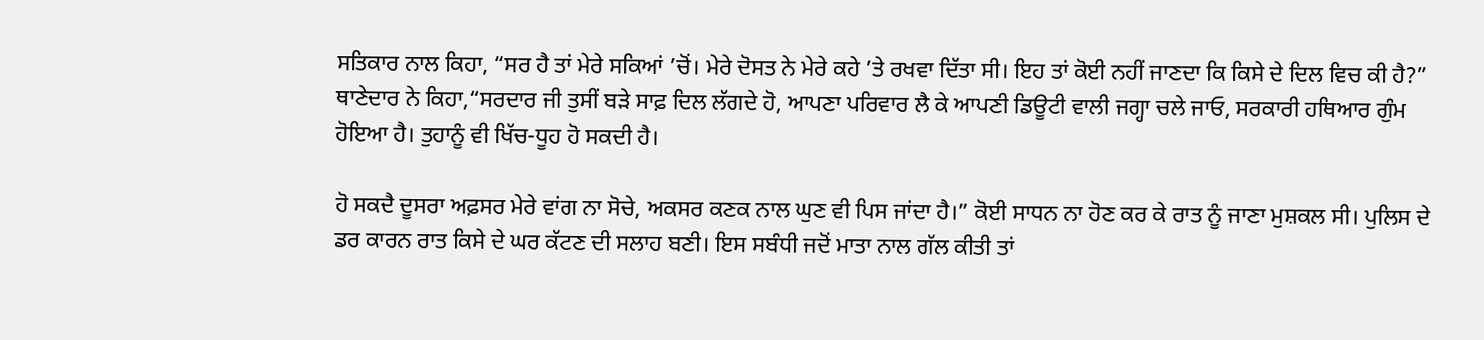ਸਤਿਕਾਰ ਨਾਲ ਕਿਹਾ, “ਸਰ ਹੈ ਤਾਂ ਮੇਰੇ ਸਕਿਆਂ ’ਚੋਂ। ਮੇਰੇ ਦੋਸਤ ਨੇ ਮੇਰੇ ਕਹੇ ’ਤੇ ਰਖਵਾ ਦਿੱਤਾ ਸੀ। ਇਹ ਤਾਂ ਕੋਈ ਨਹੀਂ ਜਾਣਦਾ ਕਿ ਕਿਸੇ ਦੇ ਦਿਲ ਵਿਚ ਕੀ ਹੈ?” ਥਾਣੇਦਾਰ ਨੇ ਕਿਹਾ,“ਸਰਦਾਰ ਜੀ ਤੁਸੀਂ ਬੜੇ ਸਾਫ਼ ਦਿਲ ਲੱਗਦੇ ਹੋ, ਆਪਣਾ ਪਰਿਵਾਰ ਲੈ ਕੇ ਆਪਣੀ ਡਿਊਟੀ ਵਾਲੀ ਜਗ੍ਹਾ ਚਲੇ ਜਾਓ, ਸਰਕਾਰੀ ਹਥਿਆਰ ਗੁੰਮ ਹੋਇਆ ਹੈ। ਤੁਹਾਨੂੰ ਵੀ ਖਿੱਚ-ਧੂਹ ਹੋ ਸਕਦੀ ਹੈ।

ਹੋ ਸਕਦੈ ਦੂਸਰਾ ਅਫ਼ਸਰ ਮੇਰੇ ਵਾਂਗ ਨਾ ਸੋਚੇ, ਅਕਸਰ ਕਣਕ ਨਾਲ ਘੁਣ ਵੀ ਪਿਸ ਜਾਂਦਾ ਹੈ।” ਕੋਈ ਸਾਧਨ ਨਾ ਹੋਣ ਕਰ ਕੇ ਰਾਤ ਨੂੰ ਜਾਣਾ ਮੁਸ਼ਕਲ ਸੀ। ਪੁਲਿਸ ਦੇ ਡਰ ਕਾਰਨ ਰਾਤ ਕਿਸੇ ਦੇ ਘਰ ਕੱਟਣ ਦੀ ਸਲਾਹ ਬਣੀ। ਇਸ ਸਬੰਧੀ ਜਦੋਂ ਮਾਤਾ ਨਾਲ ਗੱਲ ਕੀਤੀ ਤਾਂ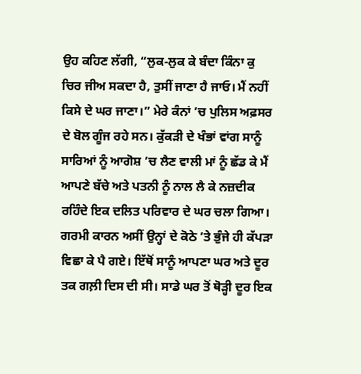ਉਹ ਕਹਿਣ ਲੱਗੀ, “ਲੁਕ-ਲੁਕ ਕੇ ਬੰਦਾ ਕਿੰਨਾ ਕੁ ਚਿਰ ਜੀਅ ਸਕਦਾ ਹੈ, ਤੁਸੀਂ ਜਾਣਾ ਹੈ ਜਾਓ। ਮੈਂ ਨਹੀਂ ਕਿਸੇ ਦੇ ਘਰ ਜਾਣਾ।” ਮੇਰੇ ਕੰਨਾਂ ’ਚ ਪੁਲਿਸ ਅਫ਼ਸਰ ਦੇ ਬੋਲ ਗੂੰਜ ਰਹੇ ਸਨ। ਕੁੱਕੜੀ ਦੇ ਖੰਭਾਂ ਵਾਂਗ ਸਾਨੂੰ ਸਾਰਿਆਂ ਨੂੰ ਆਗੋਸ਼ ’ਚ ਲੈਣ ਵਾਲੀ ਮਾਂ ਨੂੰ ਛੱਡ ਕੇ ਮੈਂ ਆਪਣੇ ਬੱਚੇ ਅਤੇ ਪਤਨੀ ਨੂੰ ਨਾਲ ਲੈ ਕੇ ਨਜ਼ਦੀਕ ਰਹਿੰਦੇ ਇਕ ਦਲਿਤ ਪਰਿਵਾਰ ਦੇ ਘਰ ਚਲਾ ਗਿਆ। ਗਰਮੀ ਕਾਰਨ ਅਸੀਂ ਉਨ੍ਹਾਂ ਦੇ ਕੋਠੇ ’ਤੇ ਭੁੰਜੇ ਹੀ ਕੱਪੜਾ ਵਿਛਾ ਕੇ ਪੈ ਗਏ। ਇੱਥੋਂ ਸਾਨੂੰ ਆਪਣਾ ਘਰ ਅਤੇ ਦੂਰ ਤਕ ਗਲ਼ੀ ਦਿਸ ਦੀ ਸੀ। ਸਾਡੇ ਘਰ ਤੋਂ ਥੋੜ੍ਹੀ ਦੂਰ ਇਕ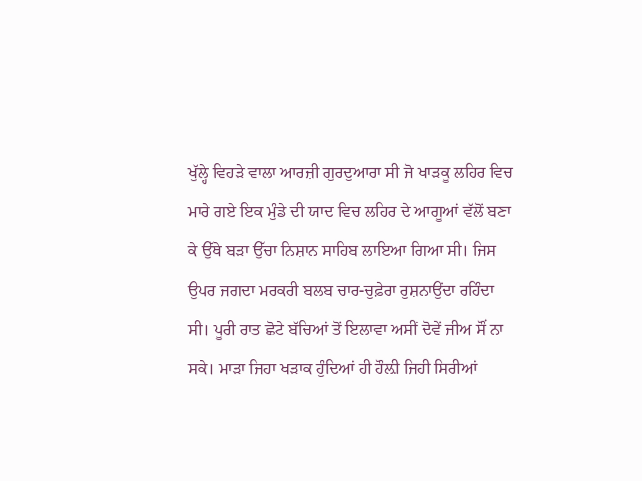ਖੁੱਲ੍ਹੇ ਵਿਹੜੇ ਵਾਲਾ ਆਰਜ਼ੀ ਗੁਰਦੁਆਰਾ ਸੀ ਜੋ ਖਾੜਕੂ ਲਹਿਰ ਵਿਚ ਮਾਰੇ ਗਏ ਇਕ ਮੁੰਡੇ ਦੀ ਯਾਦ ਵਿਚ ਲਹਿਰ ਦੇ ਆਗੂਆਂ ਵੱਲੋਂ ਬਣਾ ਕੇ ਉੱਥੇ ਬੜਾ ਉੱਚਾ ਨਿਸ਼ਾਨ ਸਾਹਿਬ ਲਾਇਆ ਗਿਆ ਸੀ। ਜਿਸ ਉਪਰ ਜਗਦਾ ਮਰਕਰੀ ਬਲਬ ਚਾਰ-ਚੁਫ਼ੇਰਾ ਰੁਸ਼ਨਾਉਂਦਾ ਰਹਿੰਦਾ ਸੀ। ਪੂਰੀ ਰਾਤ ਛੋਟੇ ਬੱਚਿਆਂ ਤੋਂ ਇਲਾਵਾ ਅਸੀਂ ਦੋਵੇਂ ਜੀਅ ਸੌਂ ਨਾ ਸਕੇ। ਮਾੜਾ ਜਿਹਾ ਖੜਾਕ ਹੁੰਦਿਆਂ ਹੀ ਹੌਲ਼ੀ ਜਿਹੀ ਸਿਰੀਆਂ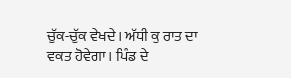ਚੁੱਕ-ਚੁੱਕ ਵੇਖਦੇ। ਅੱਧੀ ਕੁ ਰਾਤ ਦਾ ਵਕਤ ਹੋਵੇਗਾ। ਪਿੰਡ ਦੇ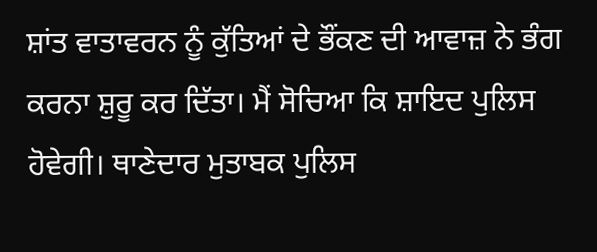ਸ਼ਾਂਤ ਵਾਤਾਵਰਨ ਨੂੰ ਕੁੱਤਿਆਂ ਦੇ ਭੌਂਕਣ ਦੀ ਆਵਾਜ਼ ਨੇ ਭੰਗ ਕਰਨਾ ਸ਼ੁਰੂ ਕਰ ਦਿੱਤਾ। ਮੈਂ ਸੋਚਿਆ ਕਿ ਸ਼ਾਇਦ ਪੁਲਿਸ ਹੋਵੇਗੀ। ਥਾਣੇਦਾਰ ਮੁਤਾਬਕ ਪੁਲਿਸ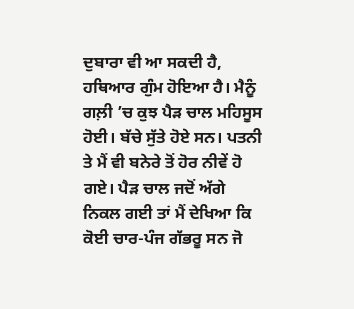ਦੁਬਾਰਾ ਵੀ ਆ ਸਕਦੀ ਹੈ, ਹਥਿਆਰ ਗੁੰਮ ਹੋਇਆ ਹੈ। ਮੈਨੂੰ ਗਲ਼ੀ ’ਚ ਕੁਝ ਪੈੜ ਚਾਲ ਮਹਿਸੂਸ ਹੋਈ। ਬੱਚੇ ਸੁੱਤੇ ਹੋਏ ਸਨ। ਪਤਨੀ ਤੇ ਮੈਂ ਵੀ ਬਨੇਰੇ ਤੋਂ ਹੋਰ ਨੀਵੇਂ ਹੋ ਗਏ। ਪੈੜ ਚਾਲ ਜਦੋਂ ਅੱਗੇ ਨਿਕਲ ਗਈ ਤਾਂ ਮੈਂ ਦੇਖਿਆ ਕਿ ਕੋਈ ਚਾਰ-ਪੰਜ ਗੱਭਰੂ ਸਨ ਜੋ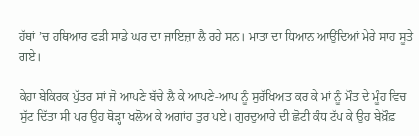ਹੱਥਾਂ ’ਚ ਹਥਿਆਰ ਫੜੀ ਸਾਡੇ ਘਰ ਦਾ ਜਾਇਜ਼ਾ ਲੈ ਰਹੇ ਸਨ। ਮਾਤਾ ਦਾ ਧਿਆਨ ਆਉਂਦਿਆਂ ਮੇਰੇ ਸਾਹ ਸੂਤੇ ਗਏ।

ਕੇਹਾ ਬੇਕਿਰਕ ਪੁੱਤਰ ਸਾਂ ਜੋ ਆਪਣੇ ਬੱਚੇ ਲੈ ਕੇ ਆਪਣੇ-ਆਪ ਨੂੰ ਸੁਰੱਖਿਅਤ ਕਰ ਕੇ ਮਾਂ ਨੂੰ ਮੌਤ ਦੇ ਮੂੰਹ ਵਿਚ ਸੁੱਟ ਦਿੱਤਾ ਸੀ ਪਰ ਉਹ ਥੋੜ੍ਹਾ ਖਲੋਅ ਕੇ ਅਗਾਂਹ ਤੁਰ ਪਏ। ਗੁਰਦੁਆਰੇ ਦੀ ਛੋਟੀ ਕੰਧ ਟੱਪ ਕੇ ਉਹ ਬੇਖ਼ੌਫ਼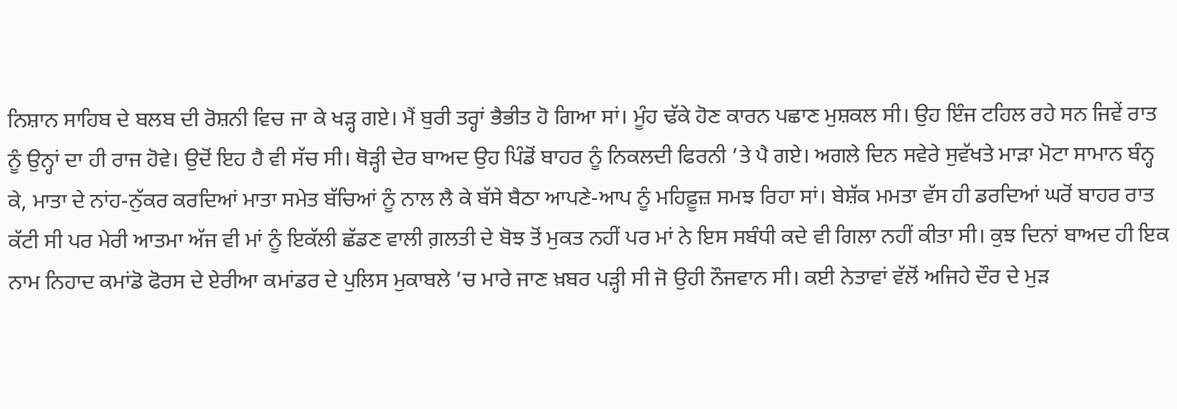ਨਿਸ਼ਾਨ ਸਾਹਿਬ ਦੇ ਬਲਬ ਦੀ ਰੋਸ਼ਨੀ ਵਿਚ ਜਾ ਕੇ ਖੜ੍ਹ ਗਏ। ਮੈਂ ਬੁਰੀ ਤਰ੍ਹਾਂ ਭੈਭੀਤ ਹੋ ਗਿਆ ਸਾਂ। ਮੂੰਹ ਢੱਕੇ ਹੋਣ ਕਾਰਨ ਪਛਾਣ ਮੁਸ਼ਕਲ ਸੀ। ਉਹ ਇੰਜ ਟਹਿਲ ਰਹੇ ਸਨ ਜਿਵੇਂ ਰਾਤ ਨੂੰ ਉਨ੍ਹਾਂ ਦਾ ਹੀ ਰਾਜ ਹੋਵੇ। ਉਦੋਂ ਇਹ ਹੈ ਵੀ ਸੱਚ ਸੀ। ਥੋੜ੍ਹੀ ਦੇਰ ਬਾਅਦ ਉਹ ਪਿੰਡੋਂ ਬਾਹਰ ਨੂੰ ਨਿਕਲਦੀ ਫਿਰਨੀ ’ਤੇ ਪੈ ਗਏ। ਅਗਲੇ ਦਿਨ ਸਵੇਰੇ ਸੁਵੱਖਤੇ ਮਾੜਾ ਮੋਟਾ ਸਾਮਾਨ ਬੰਨ੍ਹ ਕੇ, ਮਾਤਾ ਦੇ ਨਾਂਹ-ਨੁੱਕਰ ਕਰਦਿਆਂ ਮਾਤਾ ਸਮੇਤ ਬੱਚਿਆਂ ਨੂੰ ਨਾਲ ਲੈ ਕੇ ਬੱਸੇ ਬੈਠਾ ਆਪਣੇ-ਆਪ ਨੂੰ ਮਹਿਫ਼ੂਜ਼ ਸਮਝ ਰਿਹਾ ਸਾਂ। ਬੇਸ਼ੱਕ ਮਮਤਾ ਵੱਸ ਹੀ ਡਰਦਿਆਂ ਘਰੋਂ ਬਾਹਰ ਰਾਤ ਕੱਟੀ ਸੀ ਪਰ ਮੇਰੀ ਆਤਮਾ ਅੱਜ ਵੀ ਮਾਂ ਨੂੰ ਇਕੱਲੀ ਛੱਡਣ ਵਾਲੀ ਗ਼ਲਤੀ ਦੇ ਬੋਝ ਤੋਂ ਮੁਕਤ ਨਹੀਂ ਪਰ ਮਾਂ ਨੇ ਇਸ ਸਬੰਧੀ ਕਦੇ ਵੀ ਗਿਲਾ ਨਹੀਂ ਕੀਤਾ ਸੀ। ਕੁਝ ਦਿਨਾਂ ਬਾਅਦ ਹੀ ਇਕ ਨਾਮ ਨਿਹਾਦ ਕਮਾਂਡੋ ਫੋਰਸ ਦੇ ਏਰੀਆ ਕਮਾਂਡਰ ਦੇ ਪੁਲਿਸ ਮੁਕਾਬਲੇ ’ਚ ਮਾਰੇ ਜਾਣ ਖ਼ਬਰ ਪੜ੍ਹੀ ਸੀ ਜੋ ਉਹੀ ਨੌਜਵਾਨ ਸੀ। ਕਈ ਨੇਤਾਵਾਂ ਵੱਲੋਂ ਅਜਿਹੇ ਦੌਰ ਦੇ ਮੁੜ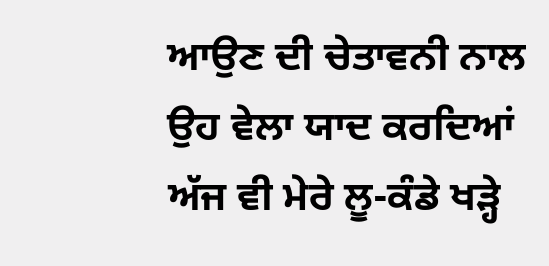ਆਉਣ ਦੀ ਚੇਤਾਵਨੀ ਨਾਲ ਉਹ ਵੇਲਾ ਯਾਦ ਕਰਦਿਆਂ ਅੱਜ ਵੀ ਮੇਰੇ ਲੂ-ਕੰਡੇ ਖੜ੍ਹੇ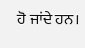ਹੋ ਜਾਂਦੇ ਹਨ।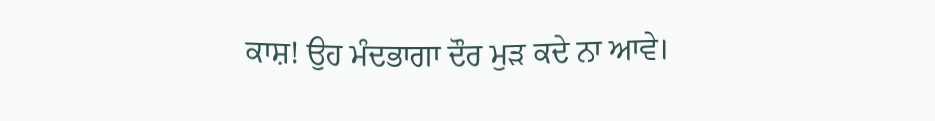ਕਾਸ਼! ਉਹ ਮੰਦਭਾਗਾ ਦੌਰ ਮੁੜ ਕਦੇ ਨਾ ਆਵੇ।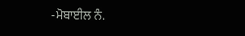-ਮੋਬਾਈਲ ਨੰ.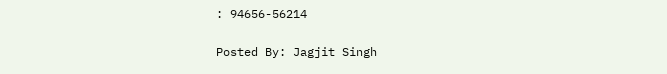: 94656-56214

Posted By: Jagjit Singh